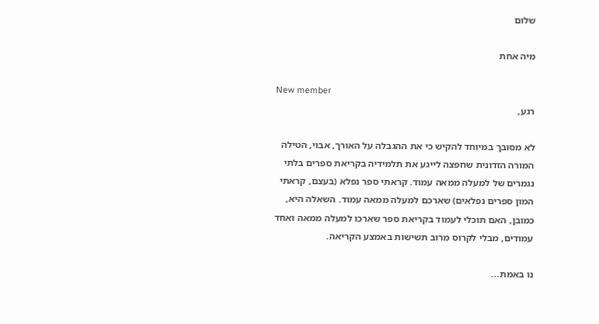שלום

מיה אחת

New member
רגע,

לא מסובך במיוחד להקיש כי את ההגבלה על האורך, אבוי, הטילה המורה הזדונית שחפצה לייגע את תלמידיה בקריאת ספרים בלתי נגמרים של למעלה ממאה עמוד. קראתי ספר נפלא (בעצם, קראתי המון ספרים נפלאים) שארכם למעלה ממאה עמוד. השאלה היא, כמובן, האם תוכלי לעמוד בקריאת ספר שארכו למעלה ממאה ואחד עמודים, מבלי לקרוס מרוב תשישות באמצע הקריאה.

נו באמת...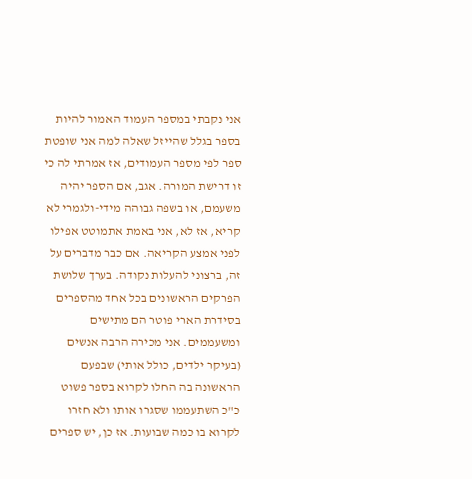אני נקבתי במספר העמוד האמור להיות בספר בגלל שהייזל שאלה למה אני שופטת ספר לפי מספר העמודים, אז אמרתי לה כי זו דרישת המורה. אגב, אם הספר יהיה משעמם, או בשפה גבוהה מידי-ולגמרי לא קריא, אז לא, אני באמת אתמוטט אפילו לפני אמצע הקריאה. אם כבר מדברים על זה, ברצוני להעלות נקודה. בערך שלושת הפרקים הראשונים בכל אחד מהספרים בסידרת הארי פוטר הם מתישים ומשעממים. אני מכירה הרבה אנשים (בעיקר ילדים, כולל אותי) שבפעם הראשונה בה החלו לקרוא בספר פשוט כ"כ השתעממו שסגרו אותו ולא חזרו לקרוא בו כמה שבועות. אז כן, יש ספרים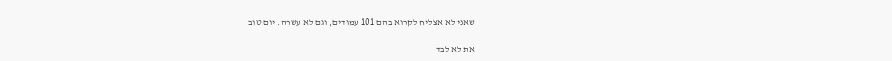שאני לא אצליח לקרוא בהם 101 עמודים, וגם לא עשרה. יום טוב

את לא לבד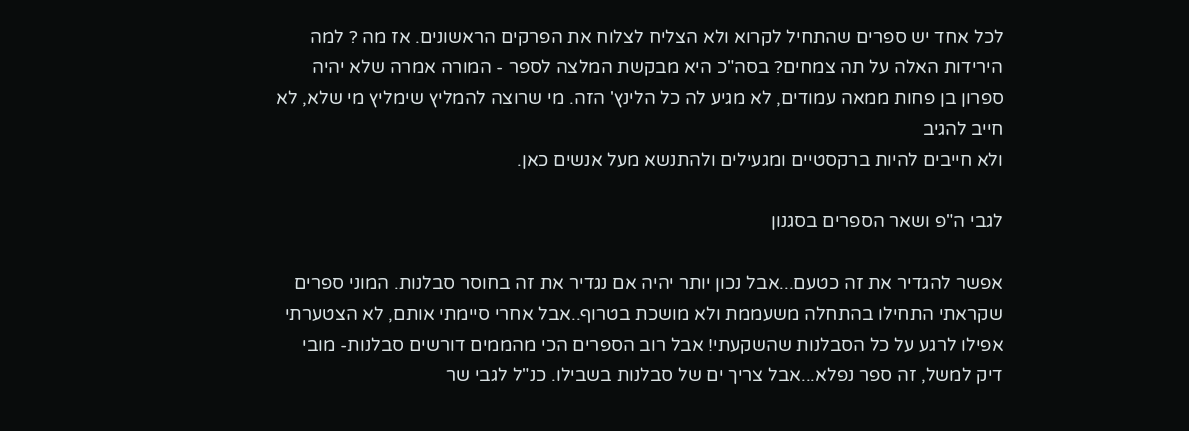לכל אחד יש ספרים שהתחיל לקרוא ולא הצליח לצלוח את הפרקים הראשונים. אז מה ? למה הירידות האלה על תה צמחים? בסה"כ היא מבקשת המלצה לספר - המורה אמרה שלא יהיה ספרון בן פחות ממאה עמודים, לא מגיע לה כל הלינץ' הזה. מי שרוצה להמליץ שימליץ מי שלא, לא חייב להגיב
ולא חייבים להיות ברקסטיים ומגעילים ולהתנשא מעל אנשים כאן.

לגבי ה"פ ושאר הספרים בסגנון

אפשר להגדיר את זה כטעם...אבל נכון יותר יהיה אם נגדיר את זה בחוסר סבלנות. המוני ספרים שקראתי התחילו בהתחלה משעממת ולא מושכת בטרוף..אבל אחרי סיימתי אותם, לא הצטערתי אפילו לרגע על כל הסבלנות שהשקעתי! אבל רוב הספרים הכי מהממים דורשים סבלנות- מובי דיק למשל, זה ספר נפלא...אבל צריך ים של סבלנות בשבילו. כנ"ל לגבי שר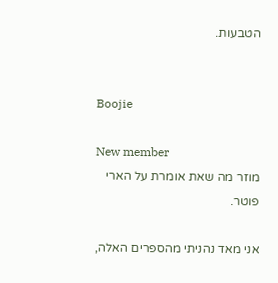הטבעות.


Boojie

New member
מוזר מה שאת אומרת על הארי פוטר.

אני מאד נהניתי מהספרים האלה,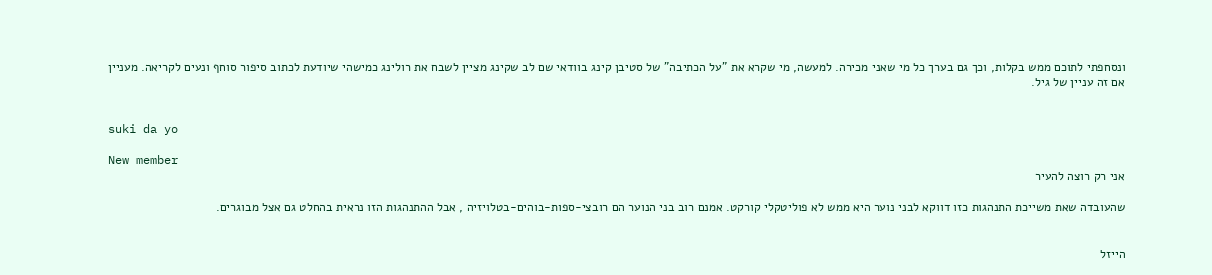ונסחפתי לתוכם ממש בקלות, וכך גם בערך כל מי שאני מכירה. למעשה, מי שקרא את "על הכתיבה" של סטיבן קינג בוודאי שם לב שקינג מציין לשבח את רולינג כמישהי שיודעת לכתוב סיפור סוחף ונעים לקריאה. מעניין אם זה עניין של גיל.


suki da yo

New member
אני רק רוצה להעיר

שהעובדה שאת משייכת התנהגות כזו דווקא לבני נוער היא ממש לא פוליטקלי קורקט. אמנם רוב בני הנוער הם רובצי-ספות-בוהים-בטלויזיה , אבל ההתנהגות הזו נראית בהחלט גם אצל מבוגרים.


הייזל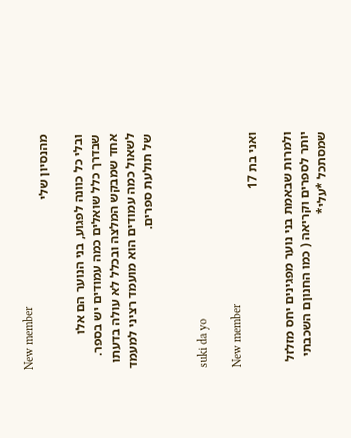New member
מהנסיון שלי

ובלי כל כוונה לפגוע, בני הנוער הם אלו שבדרך כלל שואלים כמה עמודים יש בספר. אחד שמבקש המלצה ובכלל לא עולה בדעתו לשאול כמה עמודים הוא מועמד רציני למעמד של תולעת ספרים.


suki da yo

New member
ואני בת 17

ולמרות שבאמת בני נוער מפגינים יחס מזלזל יותר לספרים וקריאה ( כמו החנוןם השכבתי שמסתכל *עלי*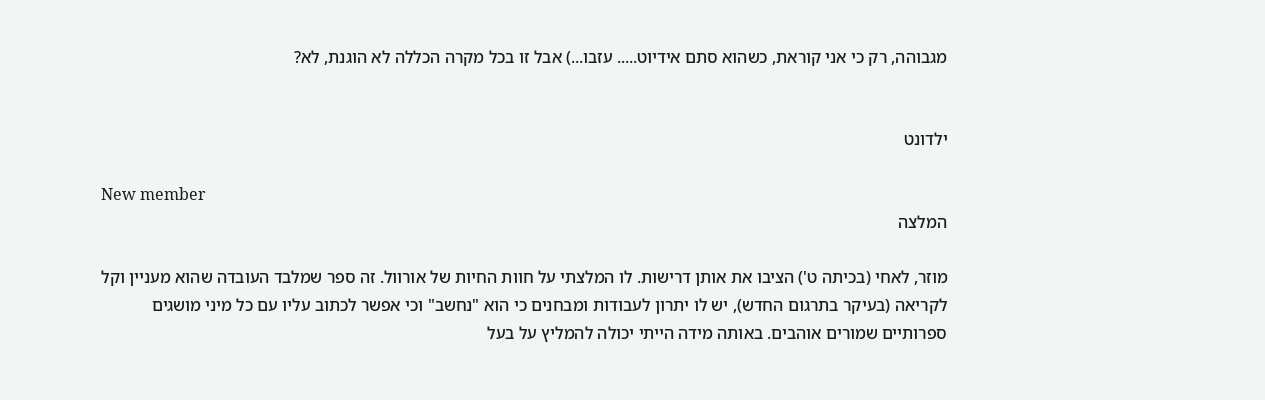מגבוהה, רק כי אני קוראת, כשהוא סתם אידיוט..... עזבו...) אבל זו בכל מקרה הכללה לא הוגנת, לא?


ילדונט

New member
המלצה

מוזר, לאחי (בכיתה ט') הציבו את אותן דרישות. לו המלצתי על חוות החיות של אורוול. זה ספר שמלבד העובדה שהוא מעניין וקל לקריאה (בעיקר בתרגום החדש), יש לו יתרון לעבודות ומבחנים כי הוא "נחשב" וכי אפשר לכתוב עליו עם כל מיני מושגים ספרותיים שמורים אוהבים. באותה מידה הייתי יכולה להמליץ על בעל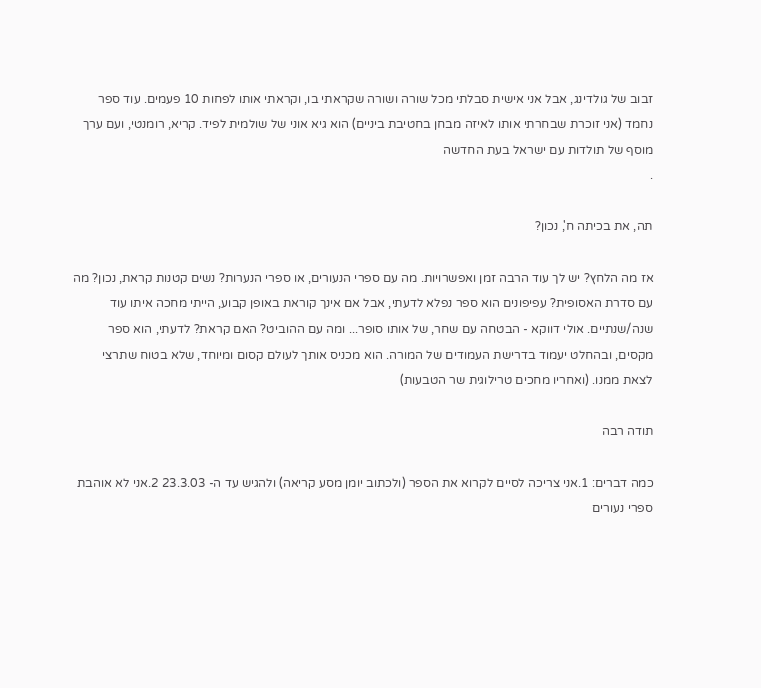זבוב של גולדינג, אבל אני אישית סבלתי מכל שורה ושורה שקראתי בו, וקראתי אותו לפחות 10 פעמים. עוד ספר נחמד (אני זוכרת שבחרתי אותו לאיזה מבחן בחטיבת ביניים) הוא גיא אוני של שולמית לפיד. קריא, רומנטי, ועם ערך מוסף של תולדות עם ישראל בעת החדשה
.

תה, את בכיתה ח', נכון?

אז מה הלחץ? יש לך עוד הרבה זמן ואפשרויות. מה עם ספרי הנעורים, או ספרי הנערות? נשים קטנות קראת, נכון? מה עם סדרת האסופית? עפיפונים הוא ספר נפלא לדעתי, אבל אם אינך קוראת באופן קבוע, הייתי מחכה איתו עוד שנה/שנתיים. אולי דווקא - הבטחה עם שחר, של אותו סופר... ומה עם ההוביט? האם קראת? לדעתי, הוא ספר מקסים, ובהחלט יעמוד בדרישת העמודים של המורה. הוא מכניס אותך לעולם קסום ומיוחד, שלא בטוח שתרצי לצאת ממנו. (ואחריו מחכים טרילוגית שר הטבעות)

תודה רבה

כמה דברים: 1.אני צריכה לסיים לקרוא את הספר (ולכתוב יומן מסע קריאה) ולהגיש עד ה- 23.3.03 2.אני לא אוהבת ספרי נעורים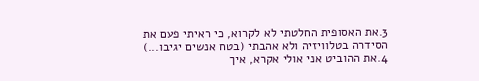3.את האסופית החלטתי לא לקרוא, כי ראיתי פעם את הסידרה בטלוויזיה ולא אהבתי (בטח אנשים יגיבו...) 4.את ההוביט אני אולי אקרא, איך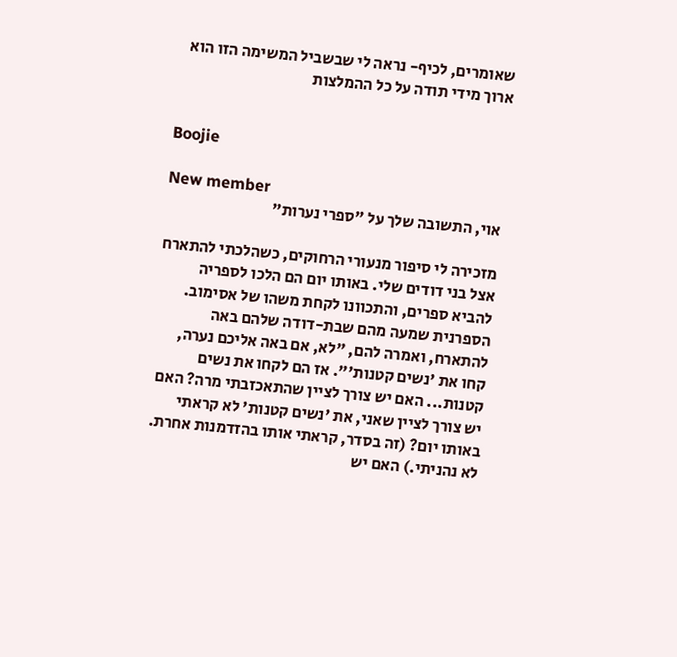שאומרים, לכיף- נראה לי שבשביל המשימה הזו הוא ארוך מידי תודה על כל ההמלצות


Boojie

New member
אוי, התשובה שלך על "ספרי נערות"

מזכירה לי סיפור מנעורי הרחוקים, כשהלכתי להתארח אצל בני דודים שלי. באותו יום הם הלכו לספריה להביא ספרים, והתכוונו לקחת משהו של אסימוב. הספרנית שמעה מהם שבת-דודה שלהם באה להתארח, ואמרה להם, "לא, אם באה אליכם נערה, קחו את 'נשים קטנות'". אז הם לקחו את נשים קטנות... האם יש צורך לציין שהתאכזבתי מרה? האם יש צורך לציין שאני, את 'נשים קטנות' לא קראתי באותו יום? (זה בסדר, קראתי אותו בהזדמנות אחרת. לא נהניתי.) האם יש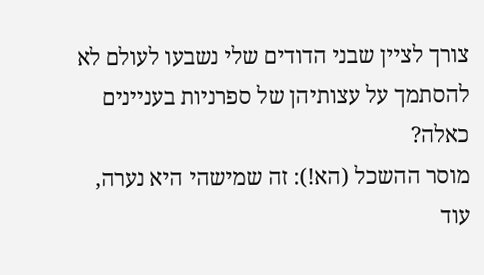צורך לציין שבני הדודים שלי נשבעו לעולם לא להסתמך על עצותיהן של ספרניות בעניינים כאלה?
מוסר ההשכל (הא!): זה שמישהי היא נערה, עוד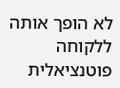לא הופך אותה ללקוחה פוטנציאלית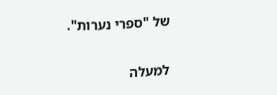של "ספרי נערות".

למעלה